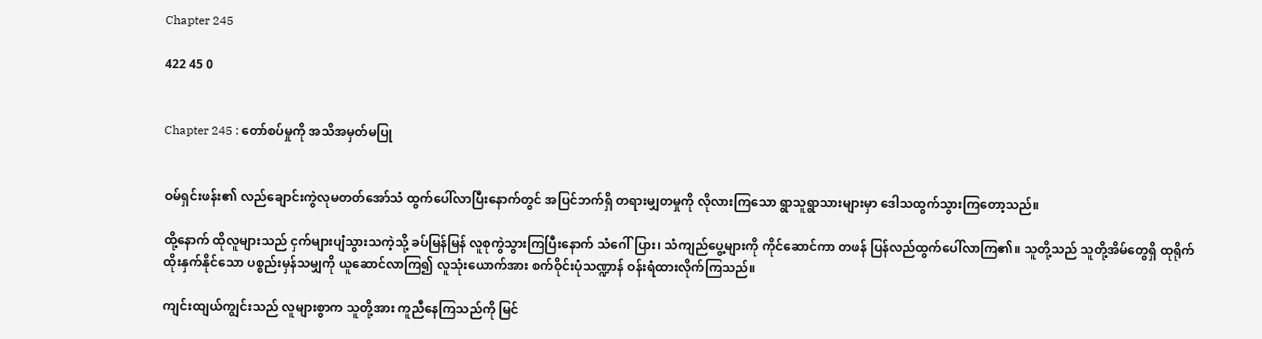Chapter 245

422 45 0


Chapter 245 : တော်စပ်မှုကို အသိအမှတ်မပြု


ဝမ်ရှင်းဖန်း၏ လည်ချောင်းကွဲလုမတတ်အော်သံ ထွက်ပေါ်လာပြီးနောက်တွင် အပြင်ဘက်ရှိ တရားမျှတမှုကို လိုလားကြသော ရွာသူရွာသားများမှာ ဒေါသထွက်သွားကြတော့သည်။

ထို့နောက် ထိုလူများသည် ငှက်များပျံသွားသကဲ့သို့ ခပ်မြန်မြန် လူစုကွဲသွားကြပြီးနောက် သံဂေါ်ပြား၊ သံကျည်ပွေ့များကို ကိုင်ဆောင်ကာ တဖန် ပြန်လည်ထွက်ပေါ်လာကြ၏။ သူတို့သည် သူတို့အိမ်တွေရှိ ထုရိုက်ထိုးနှက်နိုင်သော ပစ္စည်းမှန်သမျှကို ယူဆောင်လာကြ၍ လူသုံးယောက်အား စက်ဝိုင်းပုံသဏ္ဍာန် ဝန်းရံထားလိုက်ကြသည်။

ကျင်းထျယ်ကျွင်းသည် လူများစွာက သူတို့အား ကူညီနေကြသည်ကို မြင်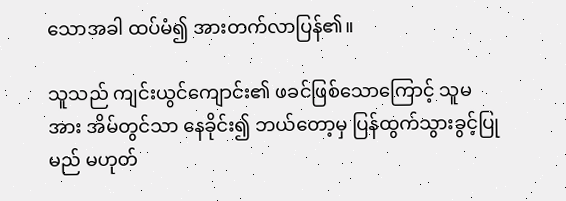သောအခါ ထပ်မံ၍ အားတက်လာပြန်၏။

သူသည် ကျင်းယွင်ကျောင်း၏ ဖခင်ဖြစ်သောကြောင့် သူမအား အိမ်တွင်သာ နေခိုင်း၍ ဘယ်တော့မှ ပြန်ထွက်သွားခွင့်ပြုမည် မဟုတ်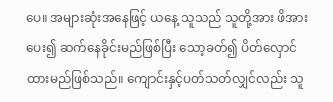ပေ။ အများဆုံးအနေဖြင့် ယနေ့ သူသည် သူတို့အား ဖိအားပေး၍ ဆက်နေခိုင်းမည်ဖြစ်ပြီး သော့ခတ်၍ ပိတ်လှောင်ထားမည်ဖြစ်သည်။ ကျောင်းနှင့်ပတ်သတ်လျှင်လည်း သူ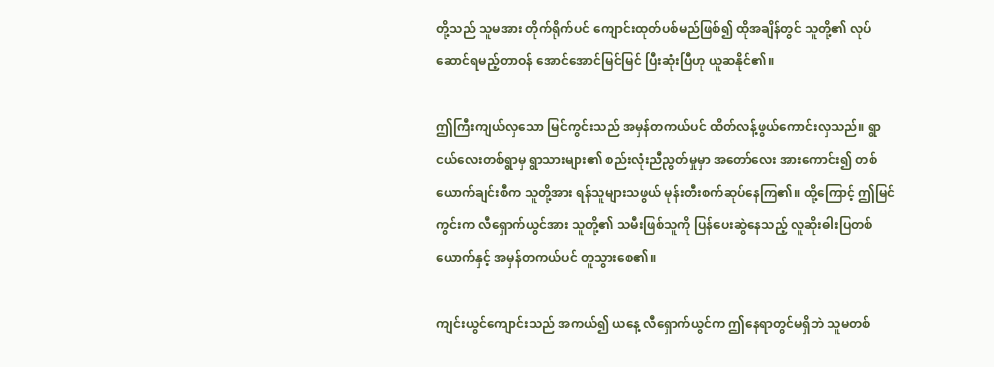တို့သည် သူမအား တိုက်ရိုက်ပင် ကျောင်းထုတ်ပစ်မည်ဖြစ်၍ ထိုအချိန်တွင် သူတို့၏ လုပ်ဆောင်ရမည့်တာဝန် အောင်အောင်မြင်မြင် ပြီးဆုံးပြီဟု ယူဆနိုင်၏။

ဤကြီးကျယ်လှသော မြင်ကွင်းသည် အမှန်တကယ်ပင် ထိတ်လန့်ဖွယ်ကောင်းလှသည်။ ရွာငယ်လေးတစ်ရွာမှ ရွာသားများ၏ စည်းလုံးညီညွတ်မှုမှာ အတော်လေး အားကောင်း၍ တစ်ယောက်ချင်းစီက သူတို့အား ရန်သူများသဖွယ် မုန်းတီးစက်ဆုပ်နေကြ၏။ ထို့ကြောင့် ဤမြင်ကွင်းက လီရှောက်ယွင်အား သူတို့၏ သမီးဖြစ်သူကို ပြန်ပေးဆွဲနေသည့် လူဆိုးဓါးပြတစ်ယောက်နှင့် အမှန်တကယ်ပင် တူသွားစေ၏။

ကျင်းယွင်ကျောင်းသည် အကယ်၍ ယနေ့ လီရှောက်ယွင်က ဤနေရာတွင်မရှိဘဲ သူမတစ်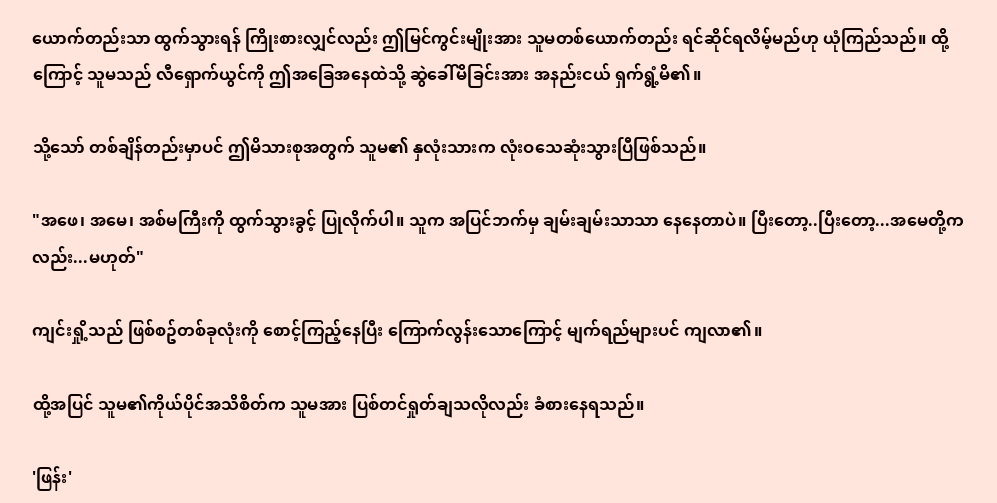ယောက်တည်းသာ ထွက်သွားရန် ကြိုးစားလျှင်လည်း ဤမြင်ကွင်းမျိုးအား သူမတစ်ယောက်တည်း ရင်ဆိုင်ရလိမ့်မည်ဟု ယုံကြည်သည်။ ထို့ကြောင့် သူမသည် လီရှောက်ယွင်ကို ဤအခြေအနေထဲသို့ ဆွဲခေါ်မိခြင်းအား အနည်းငယ် ရှက်ရွံ့မိ၏။

သို့သော် တစ်ချိန်တည်းမှာပင် ဤမိသားစုအတွက် သူမ၏ နှလုံးသားက လုံးဝသေဆုံးသွားပြီဖြစ်သည်။

"အဖေ၊ အမေ၊ အစ်မကြီးကို ထွက်သွားခွင့် ပြုလိုက်ပါ။ သူက အပြင်ဘက်မှ ချမ်းချမ်းသာသာ နေနေတာပဲ။ ပြီးတော့..ပြီးတော့...အမေတို့ကလည်း...မဟုတ်"

ကျင်းရှို့သည် ဖြစ်စဥ်တစ်ခုလုံးကို စောင့်ကြည့်နေပြီး ကြောက်လွန်းသောကြောင့် မျက်ရည်များပင် ကျလာ၏။

ထို့အပြင် သူမ၏ကိုယ်ပိုင်အသိစိတ်က သူမအား ပြစ်တင်ရှုတ်ချသလိုလည်း ခံစားနေရသည်။

'ဖြန်း'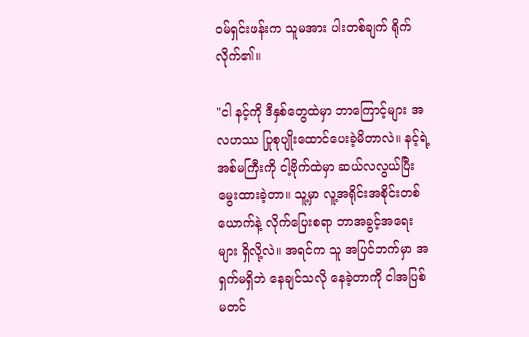ဝမ်ရှင်းဖန်းက သူမအား ပါးတစ်ချက် ရိုက်လိုက်၏။

"ငါ နင့်ကို ဒီနှစ်တွေထဲမှာ ဘာကြောင့်များ အလဟဿ ပြုစုပျိုးထောင်ပေးခဲ့မိတာလဲ။ နင့်ရဲ့အစ်မကြီးကို ငါ့ဗိုက်ထဲမှာ ဆယ်လလွယ်ပြီး မွေးထားခဲ့တာ။ သူ့မှာ လူ့အရိုင်းအစိုင်းတစ်ယောက်နဲ့ လိုက်ပြေးစရာ ဘာအခွင့်အရေးများ ရှိလို့လဲ။ အရင်က သူ အပြင်ဘက်မှာ အရှက်မရှိဘဲ နေချင်သလို နေခဲ့တာကို ငါအပြစ်မတင်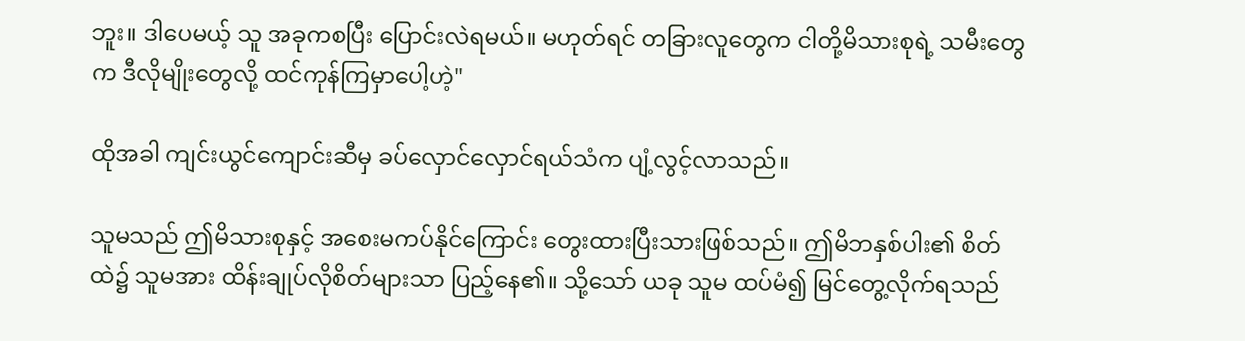ဘူး။ ဒါပေမယ့် သူ အခုကစပြီး ပြောင်းလဲရမယ်။ မဟုတ်ရင် တခြားလူတွေက ငါတို့မိသားစုရဲ့ သမီးတွေက ဒီလိုမျိုးတွေလို့ ထင်ကုန်ကြမှာပေါ့ဟဲ့"

ထိုအခါ ကျင်းယွင်ကျောင်းဆီမှ ခပ်လှောင်လှောင်ရယ်သံက ပျံ့လွင့်လာသည်။

သူမသည် ဤမိသားစုနှင့် အစေးမကပ်နိုင်ကြောင်း တွေးထားပြီးသားဖြစ်သည်။ ဤမိဘနှစ်ပါး၏ စိတ်ထဲ၌ သူမအား ထိန်းချုပ်လိုစိတ်များသာ ပြည့်နေ၏။ သို့သော် ယခု သူမ ထပ်မံ၍ မြင်တွေ့လိုက်ရသည်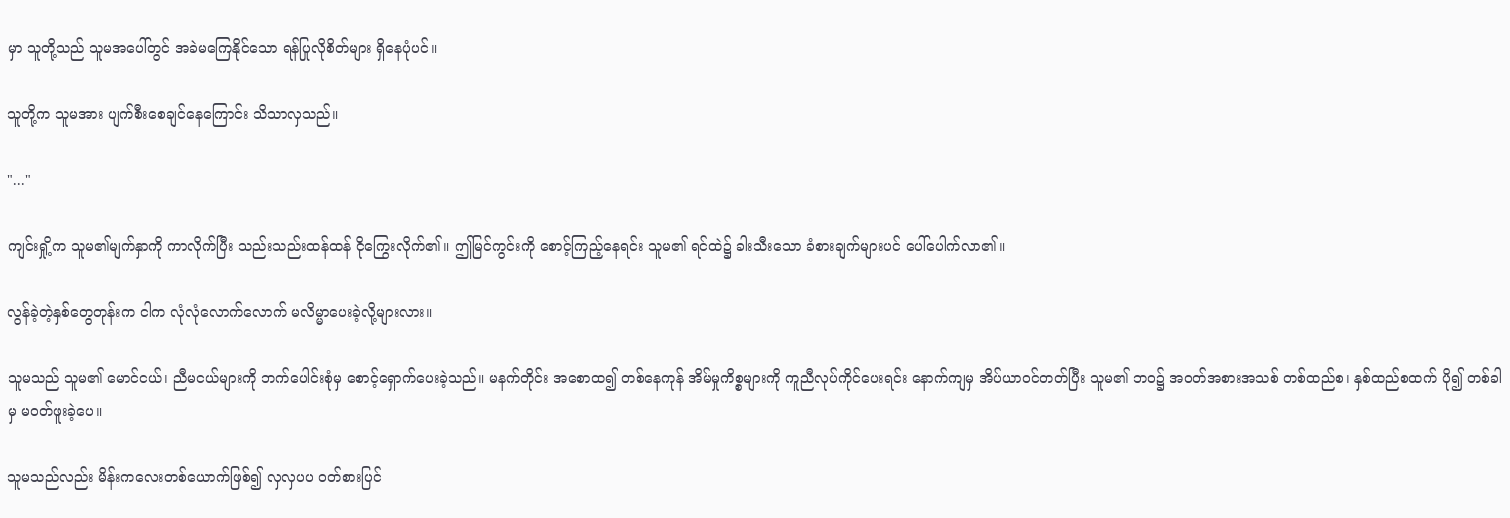မှာ သူတို့သည် သူမအပေါ်တွင် အခဲမကြေနိုင်သော ရန်ပြုလိုစိတ်များ ရှိနေပုံပင်။

သူတို့က သူမအား ပျက်စီးစေချင်နေကြောင်း သိသာလှသည်။

"..."

ကျင်းရှို့က သူမ၏မျက်နှာကို ကာလိုက်ပြီး သည်းသည်းထန်ထန် ငိုကြွေးလိုက်၏။ ဤမြင်ကွင်းကို စောင့်ကြည့်နေရင်း သူမ၏ ရင်ထဲ၌ ခါးသီးသော ခံစားချက်များပင် ပေါ်ပေါက်လာ၏။

လွန်ခဲ့တဲ့နှစ်တွေတုန်းက ငါက လုံလုံလောက်လောက် မလိမ္မာပေးခဲ့လို့များလား။

သူမသည် သူမ၏ မောင်ငယ်၊ ညီမငယ်များကို ဘက်ပေါင်းစုံမှ စောင့်ရှောက်ပေးခဲ့သည်။ မနက်တိုင်း အစောထ၍ တစ်နေကုန် အိမ်မှုကိစ္စများကို ကူညီလုပ်ကိုင်ပေးရင်း နောက်ကျမှ အိပ်ယာဝင်တတ်ပြီး သူမ၏ ဘဝ၌ အဝတ်အစားအသစ် တစ်ထည်စ၊ နှစ်ထည်စထက် ပို၍ တစ်ခါမှ မဝတ်ဖူးခဲ့ပေ။

သူမသည်လည်း မိန်းကလေးတစ်ယောက်ဖြစ်၍ လှလှပပ ဝတ်စားပြင်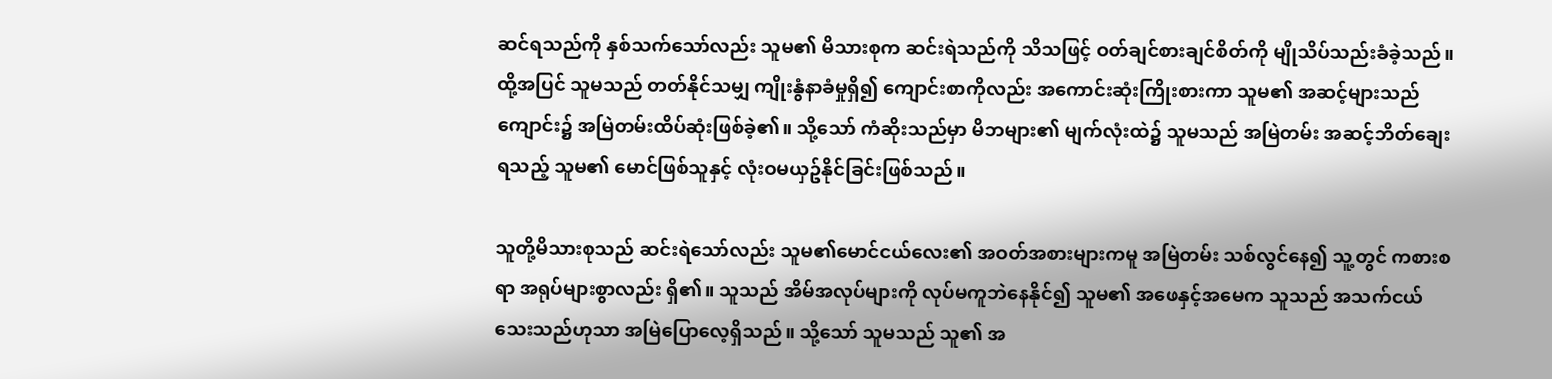ဆင်ရသည်ကို နှစ်သက်သော်လည်း သူမ၏ မိသားစုက ဆင်းရဲသည်ကို သိသဖြင့် ဝတ်ချင်စားချင်စိတ်ကို မျိုသိပ်သည်းခံခဲ့သည်။ ထို့အပြင် သူမသည် တတ်နိုင်သမျှ ကျိုးနွံနာခံမှုရှိ၍ ကျောင်းစာကိုလည်း အကောင်းဆုံးကြိုးစားကာ သူမ၏ အဆင့်များသည် ကျောင်း၌ အမြဲတမ်းထိပ်ဆုံးဖြစ်ခဲ့၏။ သို့သော် ကံဆိုးသည်မှာ မိဘများ၏ မျက်လုံးထဲ၌ သူမသည် အမြဲတမ်း အဆင့်ဘိတ်ချေးရသည့် သူမ၏ မောင်ဖြစ်သူနှင့် လုံးဝမယှဥ်နိုင်ခြင်းဖြစ်သည်။

သူတို့မိသားစုသည် ဆင်းရဲသော်လည်း သူမ၏မောင်ငယ်လေး၏ အဝတ်အစားများကမူ အမြဲတမ်း သစ်လွင်နေ၍ သူ့တွင် ကစားစရာ အရုပ်များစွာလည်း ရှိ၏။ သူသည် အိမ်အလုပ်များကို လုပ်မကူဘဲနေနိုင်၍ သူမ၏ အဖေနှင့်အမေက သူသည် အသက်ငယ်သေးသည်ဟုသာ အမြဲပြောလေ့ရှိသည်။ သို့သော် သူမသည် သူ၏ အ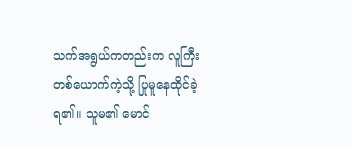သက်အရွယ်ကတည်းက လူကြီးတစ်ယောက်ကဲ့သို့ ပြုမူနေထိုင်ခဲ့ရ၏။ သူမ၏ မောင်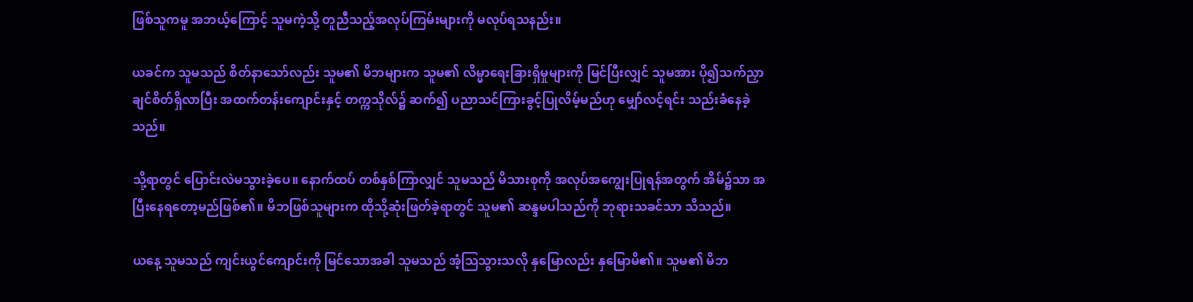ဖြစ်သူကမူ အဘယ့်ကြောင့် သူမကဲ့သို့ တူညီသည့်အလုပ်ကြမ်းများကို မလုပ်ရသနည်း။

ယခင်က သူမသည် စိတ်နာသော်လည်း သူမ၏ မိဘများက သူမ၏ လိမ္မာရေးခြားရှိမှုများကို မြင်ပြီးလျှင် သူမအား ပို၍သက်ညှာချင်စိတ်ရှိလာပြီး အထက်တန်းကျောင်းနှင့် တက္ကသိုလ်၌ ဆက်၍ ပညာသင်ကြားခွင့်ပြုလိမ့်မည်ဟု မျှော်လင့်ရင်း သည်းခံနေခဲ့သည်။

သို့ရာတွင် ပြောင်းလဲမသွားခဲ့ပေ။ နောက်ထပ် တစ်နှစ်ကြာလျှင် သူမသည် မိသားစုကို အလုပ်အကျွေးပြုရန်အတွက် အိမ်၌သာ အပြီးနေရတော့မည်ဖြစ်၏။ မိဘဖြစ်သူများက ထိုသို့ဆုံးဖြတ်ခဲ့ရာတွင် သူမ၏ ဆန္ဒမပါသည်ကို ဘုရားသခင်သာ သိသည်။

ယနေ့ သူမသည် ကျင်းယွင်ကျောင်းကို မြင်သောအခါ သူမသည် အံ့သြသွားသလို နှမြောလည်း နှမြောမိ၏။ သူမ၏ မိဘ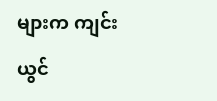များက ကျင်းယွင်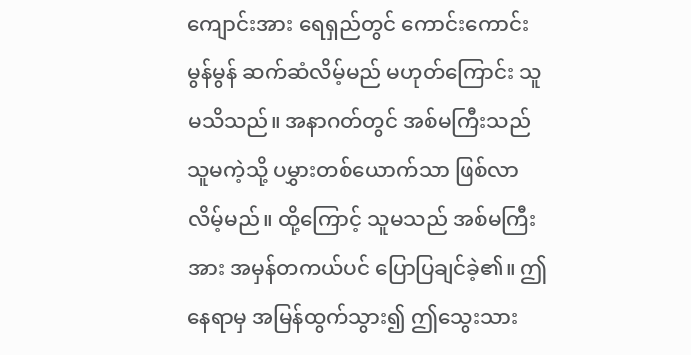ကျောင်းအား ရေရှည်တွင် ကောင်းကောင်းမွန်မွန် ဆက်ဆံလိမ့်မည် မဟုတ်ကြောင်း သူမသိသည်။ အနာဂတ်တွင် အစ်မကြီးသည် သူမကဲ့သို့ ပမွှားတစ်ယောက်သာ ဖြစ်လာလိမ့်မည်။ ထို့ကြောင့် သူမသည် အစ်မကြီးအား အမှန်တကယ်ပင် ပြောပြချင်ခဲ့၏။ ဤနေရာမှ အမြန်ထွက်သွား၍ ဤသွေးသား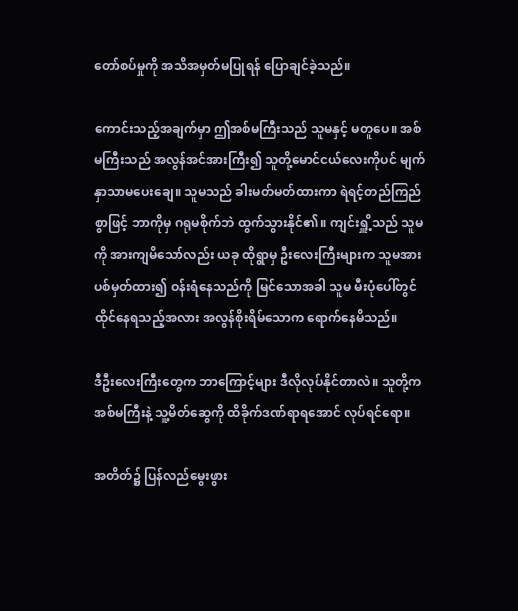တော်စပ်မှုကို အသိအမှတ်မပြုရန် ပြောချင်ခဲ့သည်။

ကောင်းသည့်အချက်မှာ ဤအစ်မကြီးသည် သူမနှင့် မတူပေ။ အစ်မကြီးသည် အလွန်အင်အားကြီး၍ သူတို့မောင်ငယ်လေးကိုပင် မျက်နှာသာမပေးချေ။ သူမသည် ခါးမတ်မတ်ထားကာ ရဲရင့်တည်ကြည်စွာဖြင့် ဘာကိုမှ ဂရုမစိုက်ဘဲ ထွက်သွားနိုင်၏။ ကျင်းရှိူ့သည် သူမကို အားကျမိသော်လည်း ယခု ထိုရွာမှ ဦးလေးကြီးများက သူမအား ပစ်မှတ်ထား၍ ဝန်းရံနေသည်ကို မြင်သောအခါ သူမ မီးပုံပေါ်တွင် ထိုင်နေရသည့်အလား အလွန်စိုးရိမ်သောက ရောက်နေမိသည်။

ဒီဦးလေးကြီးတွေက ဘာကြောင့်များ ဒီလိုလုပ်နိုင်တာလဲ။ သူတို့က အစ်မကြီးနဲ့ သူ့မိတ်ဆွေကို ထိခိုက်ဒဏ်ရာရအောင် လုပ်ရင်ရော။

အတိတ်၌ ပြန်လည်မွေးဖွား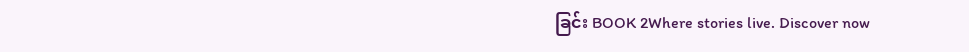ခြင်း BOOK 2Where stories live. Discover now